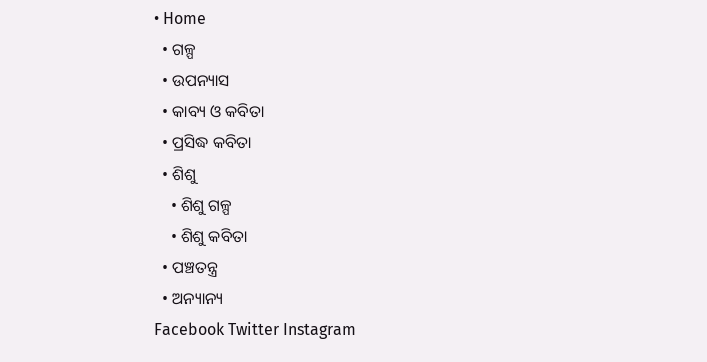• Home
  • ଗଳ୍ପ
  • ଉପନ୍ୟାସ
  • କାବ୍ୟ ଓ କବିତା
  • ପ୍ରସିଦ୍ଧ କବିତା
  • ଶିଶୁ
    • ଶିଶୁ ଗଳ୍ପ
    • ଶିଶୁ କବିତା
  • ପଞ୍ଚତନ୍ତ୍ର
  • ଅନ୍ୟାନ୍ୟ
Facebook Twitter Instagram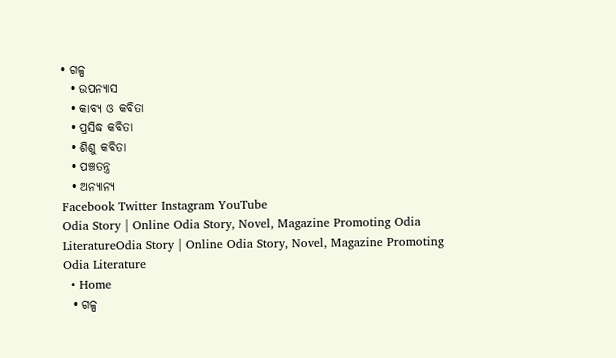• ଗଳ୍ପ
  • ଉପନ୍ୟାସ
  • କାବ୍ୟ ଓ କବିତା
  • ପ୍ରସିଦ୍ଧ କବିତା
  • ଶିଶୁ କବିତା
  • ପଞ୍ଚତନ୍ତ୍ର
  • ଅନ୍ୟାନ୍ୟ
Facebook Twitter Instagram YouTube
Odia Story | Online Odia Story, Novel, Magazine Promoting Odia LiteratureOdia Story | Online Odia Story, Novel, Magazine Promoting Odia Literature
  • Home
  • ଗଳ୍ପ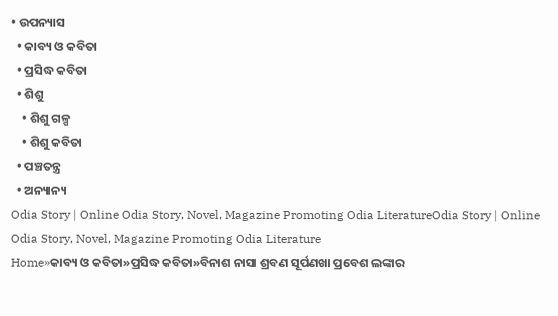• ଉପନ୍ୟାସ
  • କାବ୍ୟ ଓ କବିତା
  • ପ୍ରସିଦ୍ଧ କବିତା
  • ଶିଶୁ
    • ଶିଶୁ ଗଳ୍ପ
    • ଶିଶୁ କବିତା
  • ପଞ୍ଚତନ୍ତ୍ର
  • ଅନ୍ୟାନ୍ୟ
Odia Story | Online Odia Story, Novel, Magazine Promoting Odia LiteratureOdia Story | Online Odia Story, Novel, Magazine Promoting Odia Literature
Home»କାବ୍ୟ ଓ କବିତା»ପ୍ରସିଦ୍ଧ କବିତା»ବିନାଶ ନାସା ଶ୍ରବଣ ସୂର୍ପଣଖା ପ୍ରବେଶ ଲଙ୍କାର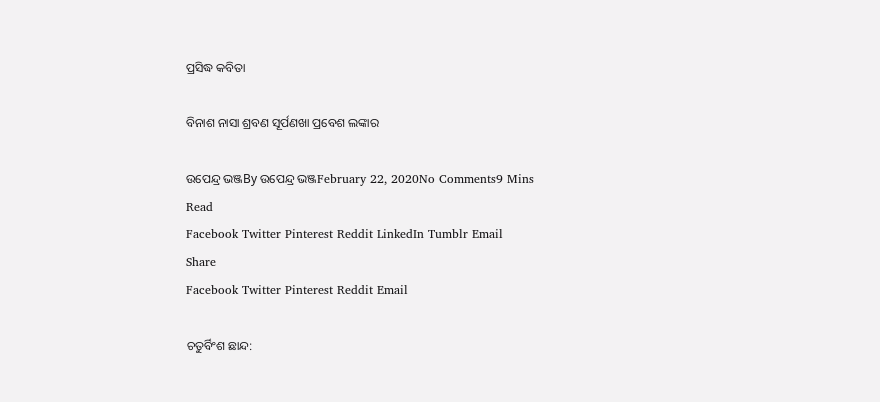ପ୍ରସିଦ୍ଧ କବିତା

ବିନାଶ ନାସା ଶ୍ରବଣ ସୂର୍ପଣଖା ପ୍ରବେଶ ଲଙ୍କାର

ଉପେନ୍ଦ୍ର ଭଞ୍ଜBy ଉପେନ୍ଦ୍ର ଭଞ୍ଜFebruary 22, 2020No Comments9 Mins Read
Facebook Twitter Pinterest Reddit LinkedIn Tumblr Email
Share
Facebook Twitter Pinterest Reddit Email

ଚତୁର୍ବିଂଶ ଛାନ୍ଦ: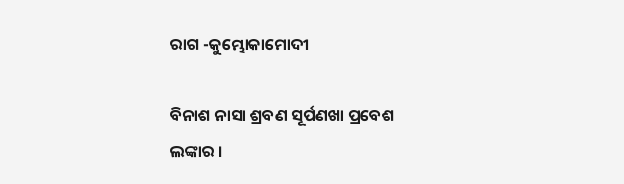ରାଗ -କୁମ୍ଭୋକାମୋଦୀ

ବିନାଶ ନାସା ଶ୍ରବଣ ସୂର୍ପଣଖା ପ୍ରବେଶ ଲଙ୍କାର ।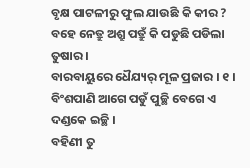ବୃକ୍ଷ ପାଟଳୀରୁ ଫୁଲ ଯାଉଛି କି କୀର ?
ବହେ ନେତ୍ରୁ ଅଶ୍ରୁ ପତ୍ରୁଁ କି ପଡୁଛି ପଡିଲା ତୁଷାର ।
ବାରବାୟୁରେ ଧୈଯ୍ୟର୍ ମୂଳ ପ୍ରଜାର । ୧ ।
ବିଂଶପାଣି ଆଗେ ପଡୁଁ ପୁଚ୍ଛି ବେଗେ ଏ ଦଣ୍ଡକେ ଇଚ୍ଛି ।
ବହିଣୀ ତୁ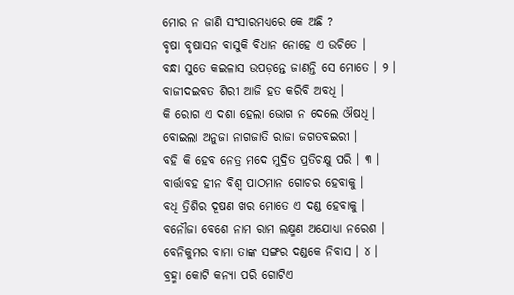ମୋର ନ ଜାଣି ସଂସାରମଧ୍ୟରେ କେ ଅଛି ?
ବୃଷା ବୃଷାସନ ବାସୁକି ବିଧାନ ନୋହେ ଏ ଉଚିତେ ।
ବନ୍ଧା ସୁତେ କଇଳାସ ଉପଡ଼ନ୍ତେ ଜାଣନ୍ତି ସେ ମୋତେ । ୨ ।
ବାଜୀଦଇବତ ଶିରୀ ଆଜି ହତ କରିବି ଅବଧି ।
କି ରୋଗ ଏ ଦଶା ହେଲା ଭୋଗ ନ ଦେଲେ ଔଷଧି ।
ବୋଇଲା ଅନୁଜା ନାଗଜାତି ରାଜା ଜଗତବଇରୀ ।
ବହି କି ହେବ ନେତ୍ର ମଦେ ମୁଦ୍ରିତ ପ୍ରତିଚକ୍ଷୁ ପରି । ୩ ।
ବାର୍ତ୍ତାବହ ହୀନ ବିଶ୍ୱ ପାଠମାନ ଗୋଚର ହେବାକୁ ।
ବଧି ତ୍ରିଶିର ଦୂଷଣ ଖର ମୋତେ ଏ ଦଣ୍ଡ ହେବାକୁ ।
ବନୌଜା ବେଶେ ନାମ ରାମ ଲକ୍ଷ୍ମଣ ଅଯୋଧ୍ୟା ନରେଶ ।
ବେନିକୁମର ବାମା ତାଙ୍କ ସଙ୍ଗର ଦଣ୍ଡକେ ନିବାସ । ୪ ।
ବ୍ରହ୍ମା କୋଟି କନ୍ୟା ପରି ଗୋଟିଏ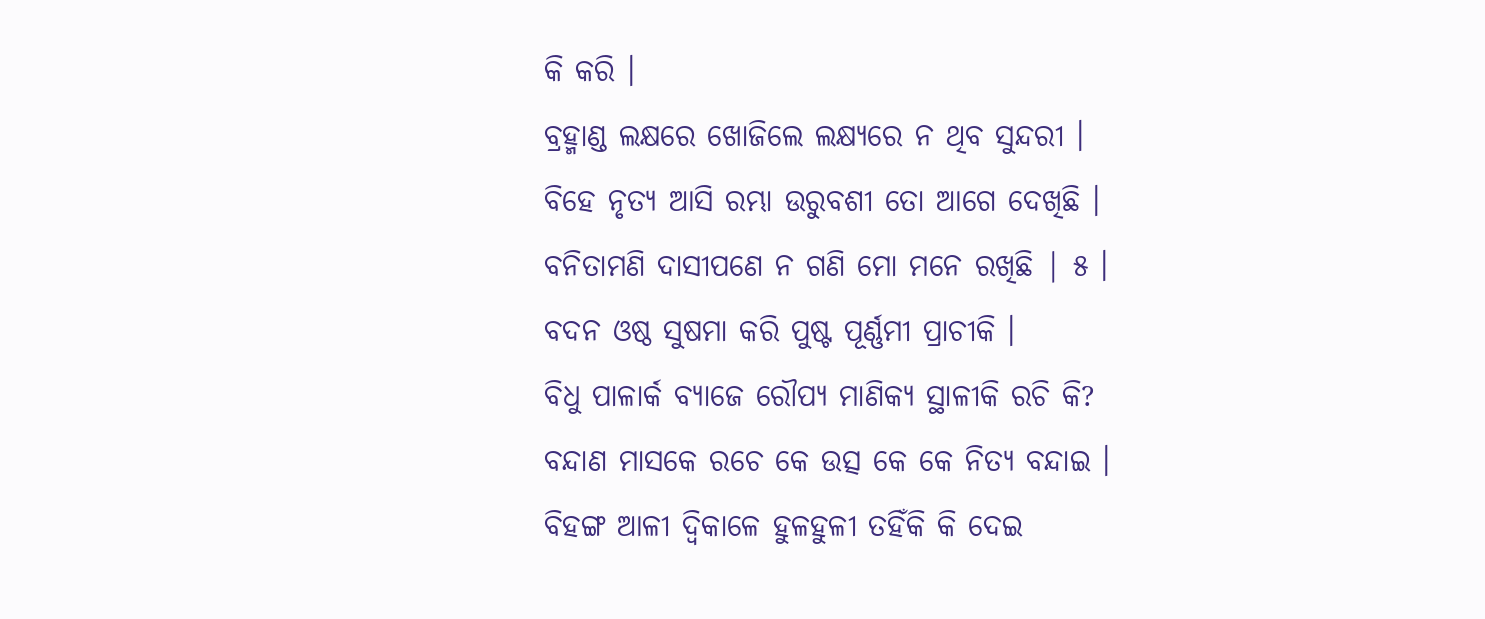କି କରି ।
ବ୍ରହ୍ମାଣ୍ଡ ଲକ୍ଷରେ ଖୋଜିଲେ ଲକ୍ଷ୍ୟରେ ନ ଥିବ ସୁନ୍ଦରୀ ।
ବିହେ ନୃତ୍ୟ ଆସି ରମ୍ଭା ଉରୁବଶୀ ତୋ ଆଗେ ଦେଖିଛି ।
ବନିତାମଣି ଦାସୀପଣେ ନ ଗଣି ମୋ ମନେ ରଖିଛି | ୫ ।
ବଦନ ଓଷ୍ଠ ସୁଷମା କରି ପୁଷ୍ଟ ପୂର୍ଣ୍ଣମୀ ପ୍ରାଚୀକି ।
ବିଧୁ ପାଳାର୍କ ବ୍ୟାଜେ ରୌପ୍ୟ ମାଣିକ୍ୟ ସ୍ଥାଳୀକି ରଚି କି?
ବନ୍ଦାଣ ମାସକେ ରଚେ କେ ଉତ୍ସ କେ କେ ନିତ୍ୟ ବନ୍ଦାଇ ।
ବିହଙ୍ଗ ଆଳୀ ଦ୍ୱିକାଳେ ହୁଳହୁଳୀ ତହିଁକି କି ଦେଇ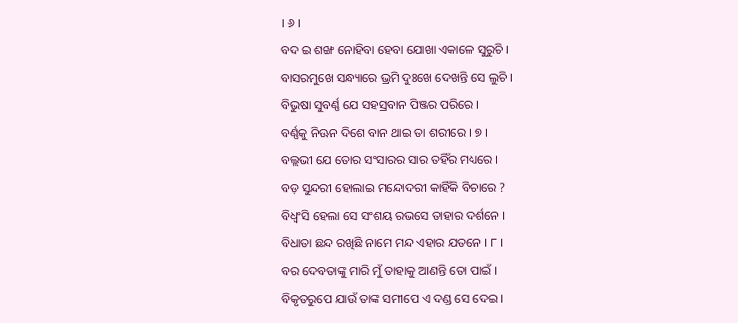। ୬ ।
ବଦ ଇ ଶଙ୍ଖ ନୋହିବା ହେବା ଯୋଖା ଏକାଳେ ସୁରୁଚି ।
ବାସରମୁଖେ ସନ୍ଧ୍ୟାରେ ଭ୍ରମି ଦୁଃଖେ ଦେଖନ୍ତି ସେ ଲୁଚି ।
ବିଭୁଷା ସୁବର୍ଣ୍ଣ ଯେ ସହସ୍ରବାନ ପିଞ୍ଜର ପରିରେ ।
ବର୍ଣ୍ଣକୁ ନିଊନ ଦିଶେ ବାନ ଥାଇ ତା ଶରୀରେ । ୭ ।
ବଲ୍ଲଭୀ ଯେ ତୋର ସଂସାରର ସାର ତହିଁର ମଧ୍ୟରେ ।
ବଡ଼ ସୁନ୍ଦରୀ ହୋଲାଇ ମନ୍ଦୋଦରୀ କାହିଁକି ବିଚାରେ ?
ବିଧ୍ୱଂସି ହେଲା ସେ ସଂଶୟ ରଭସେ ତାହାର ଦର୍ଶନେ ।
ବିଧାତା ଛନ୍ଦ ରଖିଛି ନାମେ ମନ୍ଦ ଏହାର ଯତନେ । ୮ ।
ବର ଦେବତାଙ୍କୁ ମାରି ମୁଁ ତାହାକୁ ଆଣନ୍ତି ତୋ ପାଇଁ ।
ବିକୃତରୁପେ ଯାଉଁ ତାଙ୍କ ସମୀପେ ଏ ଦଣ୍ଡ ସେ ଦେଇ ।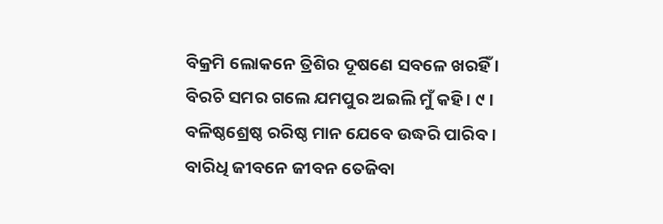ବିକ୍ରମି ଲୋକନେ ତ୍ରିଶିର ଦୂଷଣେ ସବଳେ ଖରହିଁ ।
ବିରଚି ସମର ଗଲେ ଯମପୁର ଅଇଲି ମୁଁ କହି । ୯ ।
ବଳିଷ୍ଠଶ୍ରେଷ୍ଠ ରରିଷ୍ଠ ମାନ ଯେବେ ଉଦ୍ଧରି ପାରିବ ।
ବାରିଧି ଜୀବନେ ଜୀବନ ତେଜିବା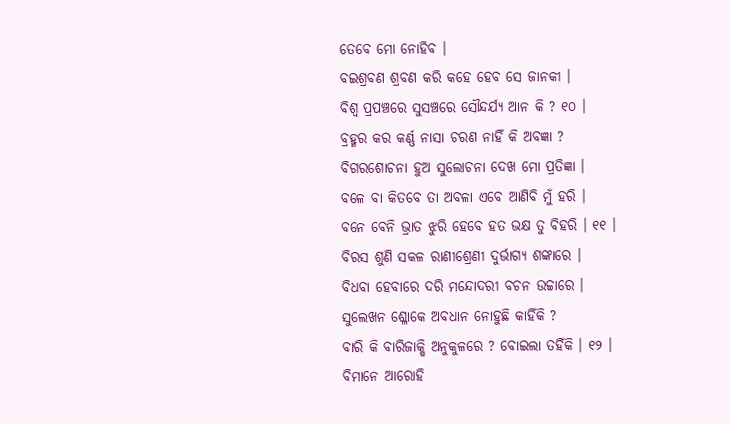ତେବେ ମୋ ନୋହିବ ।
ବଇଶ୍ରବଣ ଶ୍ରବଣ କରି କହେ ହେବ ସେ ଜାନକୀ ।
ବିଶ୍ୱ ପ୍ରପଞ୍ଚରେ ସୁସଞ୍ଚରେ ସୌନ୍ଦର୍ଯ୍ୟ ଆନ କି ? ୧୦ ।
ବ୍ରହ୍ମର କର କର୍ଣ୍ଣ ନାସା ଚରଣ ନାହିଁ କି ଅବଜ୍ଞା ?
ବିଗରଶୋଚନା ହୁଅ ସୁଲୋଚନା ଦେଖ ମୋ ପ୍ରତିଜ୍ଞା ।
ବଳେ ବା କିତବେ ତା ଅବଳା ଏବେ ଆଣିବି ମୁଁ ହରି ।
ବନେ ବେନି ଭ୍ରାତ ଝୁରି ହେବେ ହତ ଭକ୍ଷ ତୁ ବିହରି । ୧୧ ।
ବିରସ ଶୁଣି ସକଳ ରାଣୀଶ୍ରେଣୀ ଦୁର୍ଭାଗ୍ୟ ଶଙ୍କାରେ ।
ବିଧବା ହେବାରେ ଦରି ମନ୍ଦୋଦରୀ ବଚନ ଉଚ୍ଚାରେ ।
ସୁଲେଖନ ଶ୍ଳୋକେ ଅବଧାନ ନୋହୁଛି କାହିଁକି ?
ବାରି କି ବାରିଜାକ୍ଷି ଅନୁକୁଳରେ ? ବୋଇଲା ତହିଁକି । ୧୨ ।
ବିମାନେ ଆରୋହି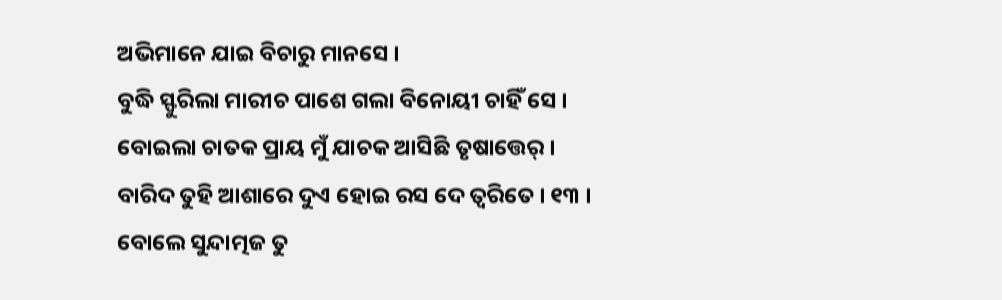ଅଭିମାନେ ଯାଇ ବିଚାରୁ ମାନସେ ।
ବୁଦ୍ଧି ସ୍ଫୁରିଲା ମାରୀଚ ପାଶେ ଗଲା ବିନୋୟୀ ଚାହିଁ ସେ ।
ବୋଇଲା ଚାତକ ପ୍ରାୟ ମୁଁ ଯାଚକ ଆସିଛି ତୃଷାତ୍ତେର୍ ।
ବାରିଦ ତୁହି ଆଶାରେ ଦୁଏ ହୋଇ ରସ ଦେ ତ୍ୱରିତେ । ୧୩ ।
ବୋଲେ ସୁନ୍ଦାତ୍ମଜ ତୁ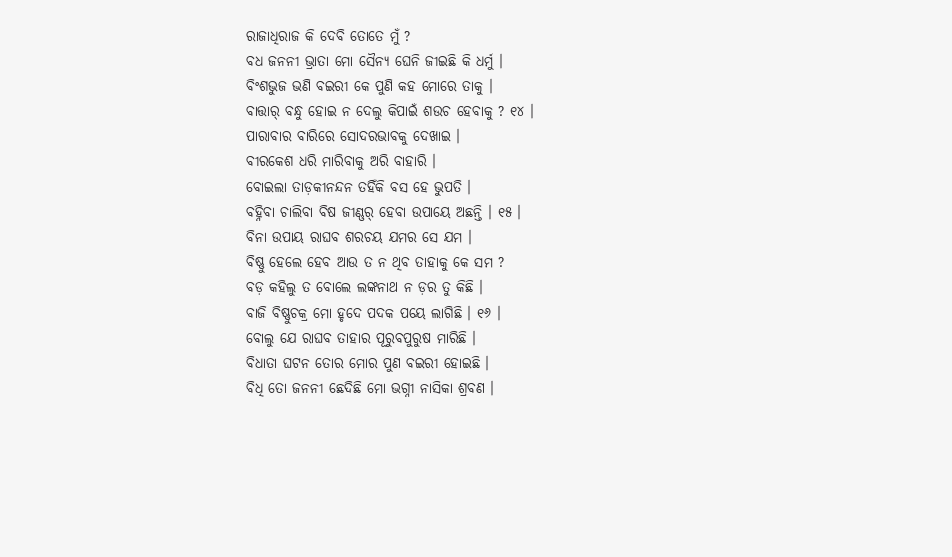ରାଜାଧିରାଜ କି ଦେବି ତୋତେ ମୁଁ ?
ବଧ ଜନନୀ ଭ୍ରାତା ମୋ ସୈନ୍ୟ ଘେନି ଜୀଇଛି କି ଧର୍ମୁ ।
ବିଂଶଭୁଜ ଭଣି ବଇରୀ କେ ପୁଣି କହ ମୋରେ ତାକୁ ।
ବାତ୍ତାର୍ ବନ୍ଧୁ ହୋଇ ନ ଦେଲୁ କିପାଇଁ ଶଉଚ ହେବାକୁ ? ୧୪ ।
ପାରାବାର ବାରିରେ ସୋଦରଭାବକୁ ଦେଖାଇ ।
ବୀରକେଶ ଧରି ମାରିବାକୁ ଅରି ବାହାରି ।
ବୋଇଲା ତାଡ଼କୀନନ୍ଦନ ତହିଁକି ବସ ହେ ଭୁପତି ।
ବହ୍ନିବା ଚାଲିବା ବିଷ ଜୀଣ୍ଣର୍ ହେବା ଉପାୟେ ଅଛନ୍ତି । ୧୫ ।
ବିନା ଉପାୟ ରାଘବ ଶରଚୟ ଯମର ସେ ଯମ ।
ବିଷ୍ଣୁ ହେଲେ ହେବ ଆଉ ତ ନ ଥିବ ତାହାକୁ କେ ସମ ?
ବଡ଼ କହିଲୁ ତ ବୋଲେ ଲଙ୍କନାଥ ନ ଡ଼ର ତୁ କିଛି ।
ବାଜି ବିଷ୍ଣୁଚକ୍ର ମୋ ହୃଦେ ପଦକ ପୟେ ଲାଗିଛି । ୧୬ ।
ବୋଲୁ ଯେ ରାଘବ ତାହାର ପୂରୁବପୁରୁଷ ମାରିଛି ।
ବିଧାତା ଘଟନ ତୋର ମୋର ପୁଣ ବଇରୀ ହୋଇଛି ।
ବିଧି ତୋ ଜନନୀ ଛେଦିଛି ମୋ ଭଗ୍ନୀ ନାସିକା ଶ୍ରବଣ ।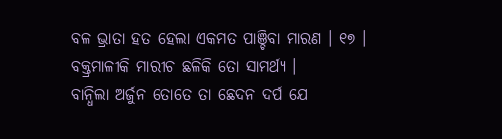ବଳ ଭ୍ରାତା ହତ ହେଲା ଏକମତ ପାଞ୍ଚିବା ମାରଣ । ୧୭ ।
ବକ୍ତ୍ରମାଳୀକି ମାରୀଚ ଛଳିକି ତୋ ସାମର୍ଥ୍ୟ ।
ବାନ୍ଧିଲା ଅର୍ଜୁନ ତୋତେ ତା ଛେଦନ ଦର୍ପ ଯେ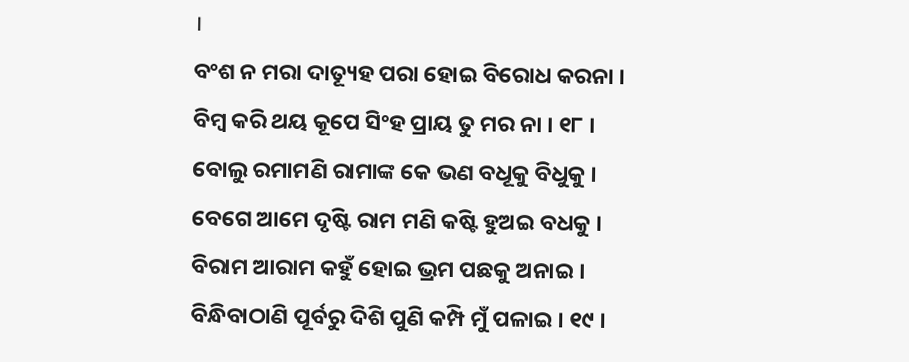।
ବଂଶ ନ ମରା ଦାତ୍ୟୂହ ପରା ହୋଇ ବିରୋଧ କରନା ।
ବିମ୍ବ କରି ଥୟ କୂପେ ସିଂହ ପ୍ରାୟ ତୁ ମର ନା । ୧୮ ।
ବୋଲୁ ରମାମଣି ରାମାଙ୍କ କେ ଭଣ ବଧୂକୁ ବିଧୁକୁ ।
ବେଗେ ଆମେ ଦୃଷ୍ଟି ରାମ ମଣି କଷ୍ଟି ହୁଅଇ ବଧକୁ ।
ବିରାମ ଆରାମ କହୁଁ ହୋଇ ଭ୍ରମ ପଛକୁ ଅନାଇ ।
ବିନ୍ଧିବାଠାଣି ପୂର୍ବରୁ ଦିଶି ପୁଣି କମ୍ପି ମୁଁ ପଳାଇ । ୧୯ ।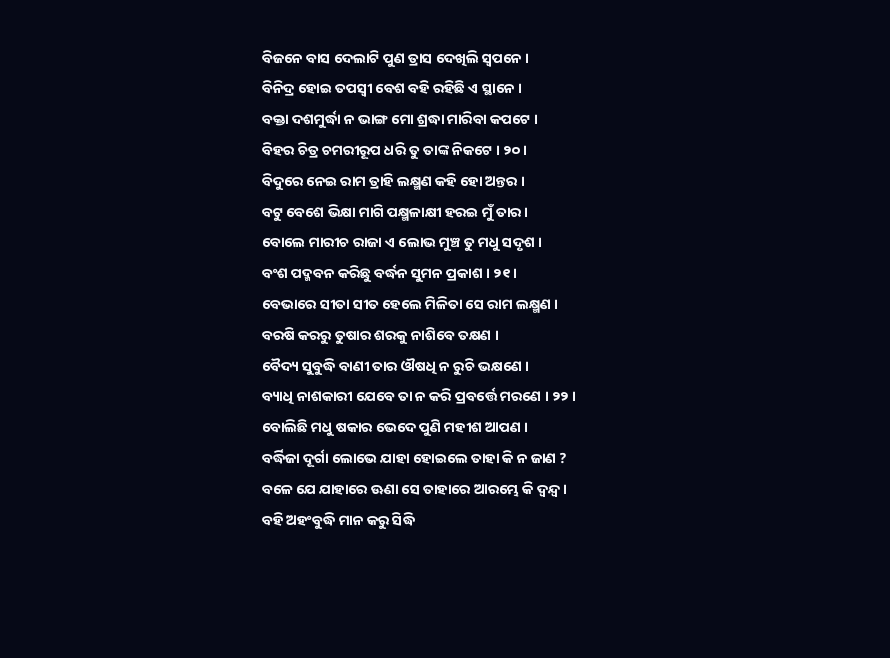ବିଜନେ ବାସ ଦେଲାଟି ପୁଣ ତ୍ରାସ ଦେଖିଲି ସ୍ୱପନେ ।
ବିନିଦ୍ର ହୋଇ ତପସ୍ୱୀ ବେଶ ବହି ରହିଛି ଏ ସ୍ଥାନେ ।
ବକ୍ତା ଦଶମୁର୍ଦ୍ଧା ନ ଭାଙ୍ଗ ମୋ ଶ୍ରଦ୍ଧା ମାରିବା କପଟେ ।
ବିହର ଚିତ୍ର ଚମରୀରୂପ ଧରି ତୁ ତାଙ୍କ ନିକଟେ । ୨୦ ।
ବିଦୁରେ ନେଇ ରାମ ତ୍ରାହି ଲକ୍ଷ୍ମଣ କହି ହୋ ଅନ୍ତର ।
ବଟୁ ବେଶେ ଭିକ୍ଷା ମାଗି ପକ୍ଷ୍ମଳାକ୍ଷୀ ହରଇ ମୁଁ ତାର ।
ବୋଲେ ମାରୀଚ ରାଜା ଏ ଲୋଭ ମୁଞ୍ଚ ତୁ ମଧୁ ସଦୃଶ ।
ବଂଶ ପଦ୍ମବନ କରିଛୁ ବର୍ଦ୍ଧନ ସୁମନ ପ୍ରକାଶ । ୨୧ ।
ବେଭାରେ ସୀତା ସୀତ ହେଲେ ମିଳିତା ସେ ରାମ ଲକ୍ଷ୍ମଣ ।
ବରଷି କରରୁ ତୁଷାର ଶରକୁ ନାଶିବେ ତକ୍ଷଣ ।
ବୈଦ୍ୟ ସୁବୁଦ୍ଧି ବାଣୀ ତାର ଔଷଧି ନ ରୁଚି ଭକ୍ଷଣେ ।
ବ୍ୟାଧି ନାଶକାରୀ ଯେବେ ତା ନ କରି ପ୍ରବର୍ତ୍ତେ ମରଣେ । ୨୨ ।
ବୋଲିଛି ମଧୁ ଷକାର ଭେଦେ ପୁଣି ମହୀଶ ଆପଣ ।
ବର୍ଦ୍ଧିଜା ଦୂର୍ଗା ଲୋଭେ ଯାହା ହୋଇଲେ ତାହା କି ନ ଜାଣ ?
ବଳେ ଯେ ଯାହାରେ ଊଣା ସେ ତାହାରେ ଆରମ୍ଭେ କି ଦ୍ୱନ୍ଦ୍ୱ ।
ବହି ଅହଂବୁଦ୍ଧି ମାନ କରୁ ସିଦ୍ଧି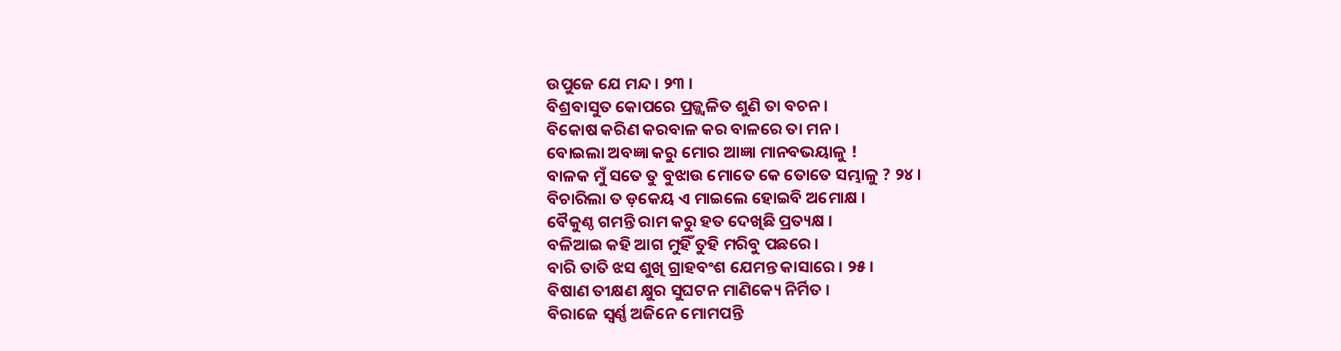ଉପୁଜେ ଯେ ମନ୍ଦ । ୨୩ ।
ବିଶ୍ରବାସୁତ କୋପରେ ପ୍ରଜ୍ଜ୍ୱଳିତ ଶୁଣି ତା ବଚନ ।
ବିକୋଷ କରିଣ କରବାଳ କର ବାଳରେ ତା ମନ ।
ବୋଇଲା ଅବଜ୍ଞା କରୁ ମୋର ଆଜ୍ଞା ମାନବଭୟାଳୁ !
ବାଳକ ମୁଁ ସତେ ତୁ ବୁଝାଉ ମୋତେ କେ ତୋତେ ସମ୍ଭାଳୁ ? ୨୪ ।
ବିଚାରିଲା ତ ଡ଼କେୟ ଏ ମାଇଲେ ହୋଇବି ଅମୋକ୍ଷ ।
ବୈକୁଣ୍ଠ ଗମନ୍ତି ରାମ କରୁ ହତ ଦେଖିଛି ପ୍ରତ୍ୟକ୍ଷ ।
ବଳିଆଇ କହି ଆଗ ମୁହିଁ ତୁହି ମରିବୁ ପଛରେ ।
ବାରି ତାତି ଝସ ଶୁଖି ଗ୍ରାହବଂଶ ଯେମନ୍ତ କାସାରେ । ୨୫ ।
ବିଷାଣ ତୀକ୍ଷଣ କ୍ଷୁର ସୁଘଟନ ମାଣିକ୍ୟେ ନିର୍ମିତ ।
ବିରାଜେ ସ୍ୱର୍ଣ୍ଣ ଅଜିନେ ମୋମପନ୍ତି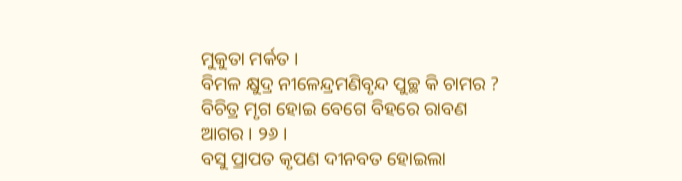ମୁକୁତା ମର୍କତ ।
ବିମଳ କ୍ଷୁଦ୍ର ନୀଳେନ୍ଦ୍ରମଣିବୃନ୍ଦ ପୁଚ୍ଛ କି ଚାମର ?
ବିଚିତ୍ର ମୃଗ ହୋଇ ବେଗେ ବିହରେ ରାବଣ ଆଗର । ୨୬ ।
ବସୁ ପ୍ରାପତ କୃପଣ ଦୀନବତ ହୋଇଲା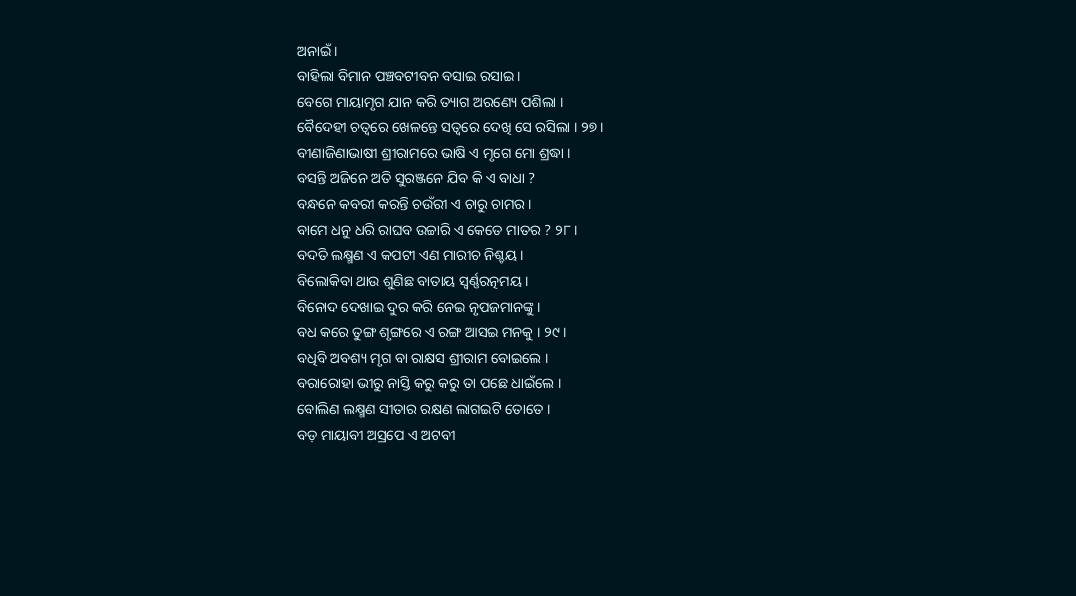ଅନାଇଁ ।
ବାହିଲା ବିମାନ ପଞ୍ଚବଟୀବନ ବସାଇ ରସାଇ ।
ବେଗେ ମାୟାମୃଗ ଯାନ କରି ତ୍ୟାଗ ଅରଣ୍ୟେ ପଶିଲା ।
ବୈଦେହୀ ଚତ୍ୱରେ ଖେଳନ୍ତେ ସତ୍ୱରେ ଦେଖି ସେ ରସିଲା । ୨୭ ।
ବୀଣାଜିଣାଭାଷୀ ଶ୍ରୀରାମରେ ଭାଷି ଏ ମୃଗେ ମୋ ଶ୍ରଦ୍ଧା ।
ବସନ୍ତି ଅଜିନେ ଅତି ସୁରଞ୍ଜନେ ଯିବ କି ଏ ବାଧା ?
ବନ୍ଧନେ କବରୀ କରନ୍ତି ଚଉଁରୀ ଏ ଚାରୁ ଚାମର ।
ବାମେ ଧନୁ ଧରି ରାଘବ ଉଚ୍ଚାରି ଏ କେତେ ମାତର ? ୨୮ ।
ବଦତି ଲକ୍ଷ୍ମଣ ଏ କପଟୀ ଏଣ ମାରୀଚ ନିଶ୍ଚୟ ।
ବିଲୋକିବା ଥାଉ ଶୁଣିଛ ବାତାୟ ସ୍ୱର୍ଣ୍ଣରତ୍ନମୟ ।
ବିନୋଦ ଦେଖାଇ ଦୁର କରି ନେଇ ନୃପଜମାନଙ୍କୁ ।
ବଧ କରେ ତୁଙ୍ଗ ଶୃଙ୍ଗରେ ଏ ରଙ୍ଗ ଆସଇ ମନକୁ । ୨୯ ।
ବଧିବି ଅବଶ୍ୟ ମୃଗ ବା ରାକ୍ଷସ ଶ୍ରୀରାମ ବୋଇଲେ ।
ବରାରୋହା ଭୀରୁ ନାସ୍ତି କରୁ କରୁ ତା ପଛେ ଧାଇଁଲେ ।
ବୋଲିଣ ଲକ୍ଷ୍ମଣ ସୀତାର ରକ୍ଷଣ ଲାଗଇଟି ତୋତେ ।
ବଡ଼ ମାୟାବୀ ଅସ୍ରପେ ଏ ଅଟବୀ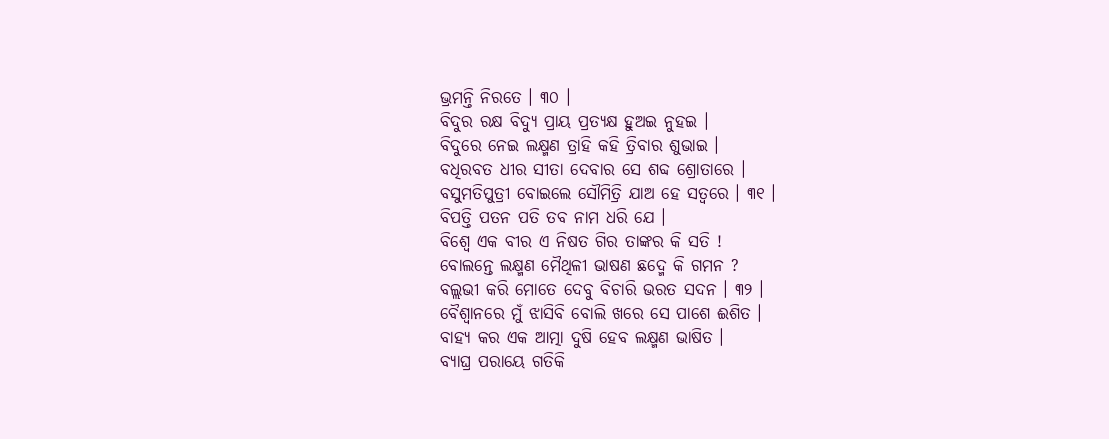ଭ୍ରମନ୍ତି ନିରତେ । ୩୦ ।
ବିଦୁର ରକ୍ଷ ବିଦ୍ୟୁ ପ୍ରାୟ ପ୍ରତ୍ୟକ୍ଷ ହୁଅଇ ନୁହଇ ।
ବିଦୁରେ ନେଇ ଲକ୍ଷ୍ମଣ ତ୍ରାହି କହି ତ୍ରିବାର ଶୁଭାଇ ।
ବଧିରବତ ଧୀର ସୀତା ଦେବାର ସେ ଶବ୍ଦ ଶ୍ରୋତାରେ ।
ବସୁମତିପୁତ୍ରୀ ବୋଇଲେ ସୌମିତ୍ରି ଯାଅ ହେ ସତ୍ୱରେ । ୩୧ ।
ବିପତ୍ତି ପତନ ପତି ତବ ନାମ ଧରି ଯେ ।
ବିଶ୍ୱେ ଏକ ବୀର ଏ ନିଷତ ଗିର ତାଙ୍କର କି ସତି !
ବୋଲନ୍ତେ ଲକ୍ଷ୍ମଣ ମୈଥିଳୀ ଭାଷଣ ଛଦ୍ମେ କି ଗମନ ?
ବଲ୍ଲଭୀ କରି ମୋତେ ଦେବୁ ବିଚାରି ଭରତ ସଦନ । ୩୨ ।
ବୈଶ୍ୱାନରେ ମୁଁ ଝାସିବି ବୋଲି ଖରେ ସେ ପାଶେ ଈଶିତ ।
ବାହ୍ୟ କର ଏକ ଆତ୍ମା ଦୁଷି ହେବ ଲକ୍ଷ୍ମଣ ଭାଷିତ ।
ବ୍ୟାଘ୍ର ପରାୟେ ଗତିକି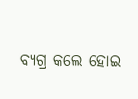ବ୍ୟଗ୍ର କଲେ ହୋଇ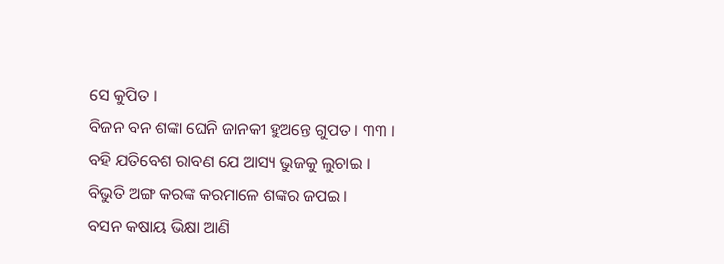ସେ କୁପିତ ।
ବିଜନ ବନ ଶଙ୍କା ଘେନି ଜାନକୀ ହୁଅନ୍ତେ ଗୁପତ । ୩୩ ।
ବହି ଯତିବେଶ ରାବଣ ଯେ ଆସ୍ୟ ଭୁଜକୁ ଲୁଚାଇ ।
ବିଭୁତି ଅଙ୍ଗ କରଙ୍କ କରମାଳେ ଶଙ୍କର ଜପଇ ।
ବସନ କଷାୟ ଭିକ୍ଷା ଆଣି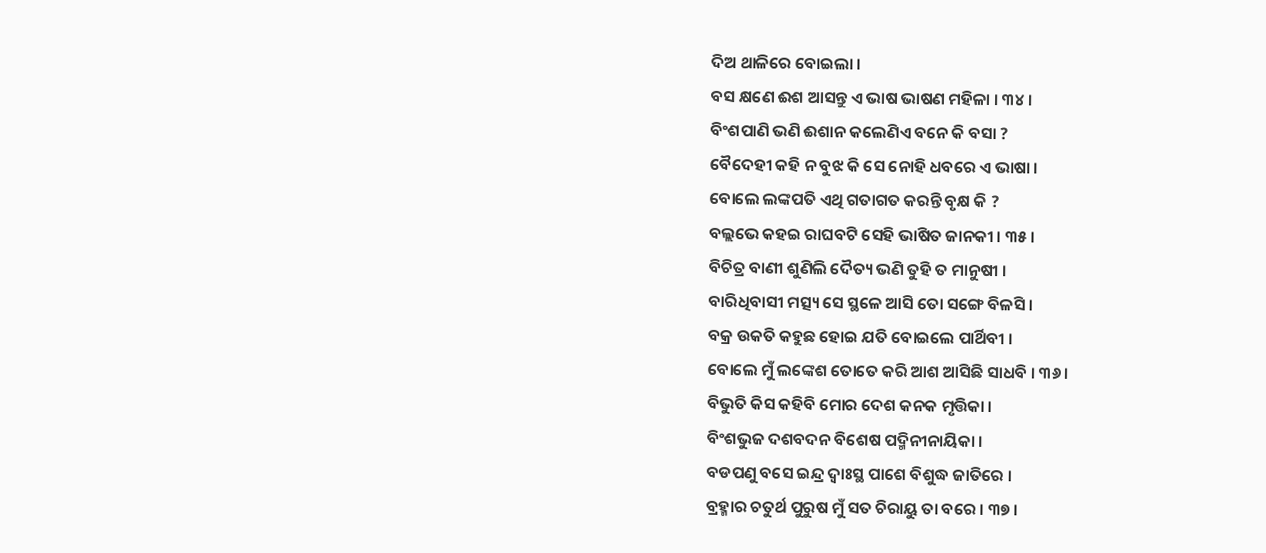ଦିଅ ଥାଳିରେ ବୋଇଲା ।
ବସ କ୍ଷଣେ ଈଶ ଆସନ୍ତୁ ଏ ଭାଷ ଭାଷଣ ମହିଳା । ୩୪ ।
ବିଂଶପାଣି ଭଣି ଈଶାନ କଲେଣିଏ ବନେ କି ବସା ?
ବୈଦେହୀ କହି ନ ବୁଝ କି ସେ ନୋହି ଧବରେ ଏ ଭାଷା ।
ବୋଲେ ଲଙ୍କପତି ଏଥି ଗତାଗତ କରନ୍ତି ବୃକ୍ଷ କି ?
ବଲ୍ଲଭେ କହଇ ରାଘବଟି ସେହି ଭାଷିତ ଜାନକୀ । ୩୫ ।
ବିଚିତ୍ର ବାଣୀ ଶୁଣିଲି ଦୈତ୍ୟ ଭଣି ତୁହି ତ ମାନୁଷୀ ।
ବାରିଧିବାସୀ ମତ୍ସ୍ୟ ସେ ସ୍ଥଳେ ଆସି ତୋ ସଙ୍ଗେ ବିଳସି ।
ବକ୍ର ଉକତି କହୁଛ ହୋଇ ଯତି ବୋଇଲେ ପାର୍ଥିବୀ ।
ବୋଲେ ମୁଁ ଲଙ୍କେଶ ତୋତେ କରି ଆଶ ଆସିଛି ସାଧବି । ୩୬ ।
ବିଭୁତି କିସ କହିବି ମୋର ଦେଶ କନକ ମୃତ୍ତିକା ।
ବିଂଶଭୁଜ ଦଶବଦନ ବିଶେଷ ପଦ୍ମିନୀନାୟିକା ।
ବଡପଣୁ ବସେ ଇନ୍ଦ୍ର ଦ୍ୱାଃସ୍ଥ ପାଶେ ବିଶୁଦ୍ଧ ଜାତିରେ ।
ବ୍ରହ୍ମାର ଚତୁର୍ଥ ପୁରୁଷ ମୁଁ ସତ ଚିରାୟୁ ତା ବରେ । ୩୭ ।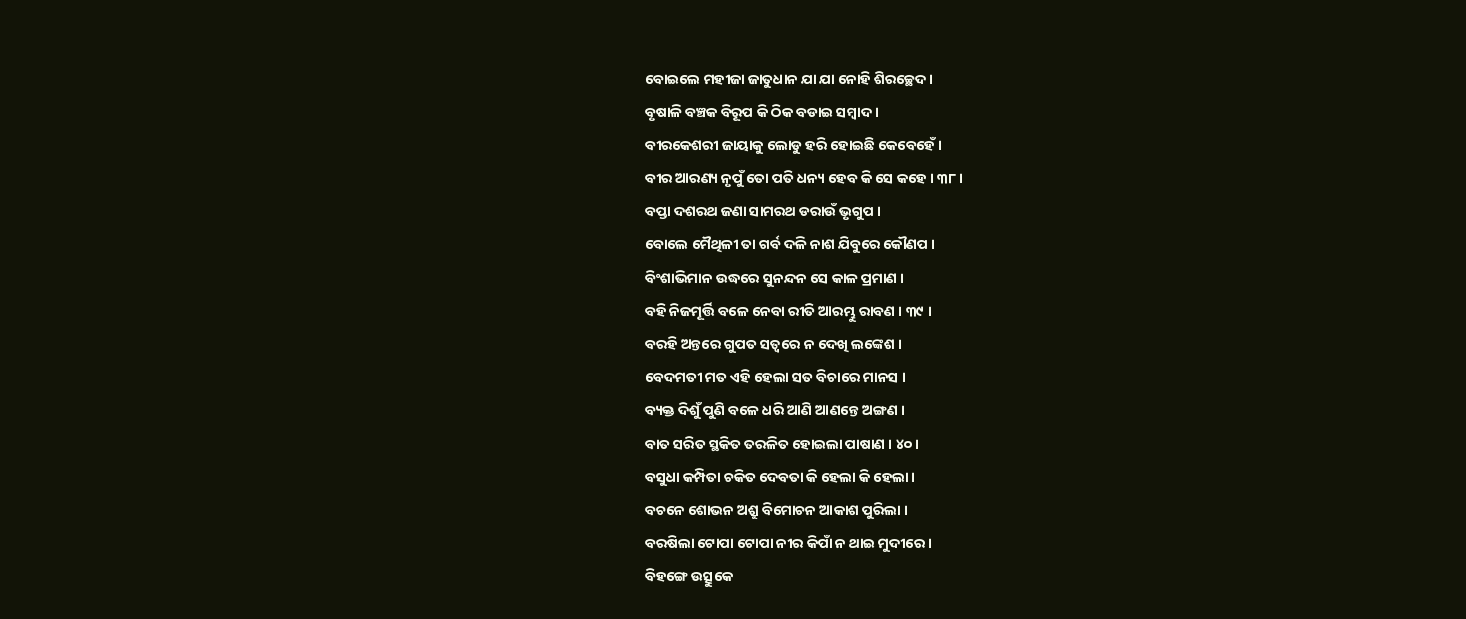ବୋଇଲେ ମହୀଜା ଜାତୁଧାନ ଯା ଯା ନୋହି ଶିରଚ୍ଛେଦ ।
ବୃଷାଳି ବଞ୍ଚକ ବିରୂପ କି ଠିକ ବଡାଇ ସମ୍ବାଦ ।
ବୀରକେଶରୀ ଜାୟାକୁ ଲୋଡୁ ହରି ହୋଇଛି କେବେହେଁ ।
ବୀର ଆରଣ୍ୟ ନୃପୁଁ ତୋ ପତି ଧନ୍ୟ ହେବ କି ସେ କହେ । ୩୮ ।
ବପ୍ତା ଦଶରଥ ଜଣା ସାମରଥ ଡରାଉଁ ଭୃଗୁପ ।
ବୋଲେ ମୈଥିଳୀ ତା ଗର୍ବ ଦଳି ନାଶ ଯିବୁରେ କୌଣପ ।
ବିଂଶାଭିମାନ ଉଦ୍ଧରେ ସୁନନ୍ଦନ ସେ କାଳ ପ୍ରମାଣ ।
ବହି ନିଜମୂର୍ତ୍ତି ବଳେ ନେବା ରୀତି ଆରମ୍ଭୁ ରାବଣ । ୩୯ ।
ବରହି ଅନ୍ତରେ ଗୁପତ ସତ୍ୱରେ ନ ଦେଖି ଲଙ୍କେଶ ।
ବେଦମତୀ ମତ ଏହି ହେଲା ସତ ବିଚାରେ ମାନସ ।
ବ୍ୟକ୍ତ ଦିଶୁଁ ପୁଣି ବଳେ ଧରି ଆଣି ଆଣନ୍ତେ ଅଙ୍ଗଣ ।
ବାତ ସରିତ ସ୍ଥକିତ ତରଳିତ ହୋଇଲା ପାଷାଣ । ୪୦ ।
ବସୁଧା କମ୍ପିତା ଚକିତ ଦେବତା କି ହେଲା କି ହେଲା ।
ବଚନେ ଶୋଭନ ଅଶ୍ରୁ ବିମୋଚନ ଆକାଶ ପୁରିଲା ।
ବରଷିଲା ଟୋପା ଟୋପା ନୀର କିପାଁ ନ ଥାଇ ମୁଦୀରେ ।
ବିହଙ୍ଗେ ଉତ୍ସୁକେ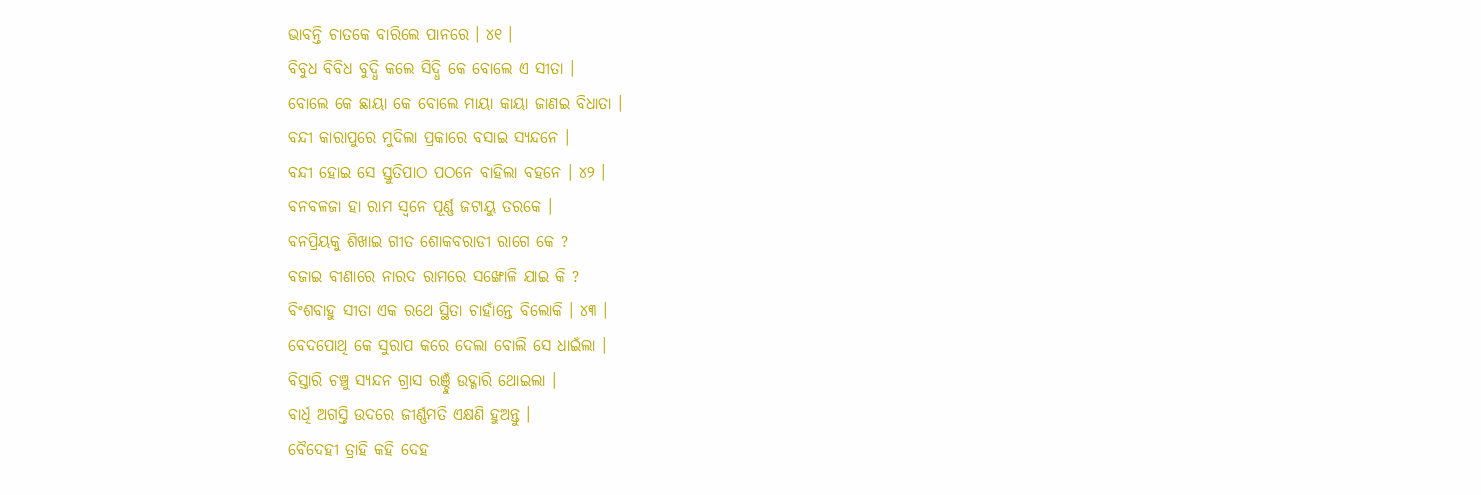ଭାବନ୍ତି ଚାତକେ ବାରିଲେ ପାନରେ । ୪୧ ।
ବିବୁଧ ବିବିଧ ବୁଦ୍ଧି କଲେ ସିଦ୍ଧି କେ ବୋଲେ ଏ ସୀତା ।
ବୋଲେ କେ ଛାୟା କେ ବୋଲେ ମାୟା କାୟା ଜାଣଇ ବିଧାତା ।
ବନ୍ଦୀ କାରାପୁରେ ମୁଦିଲା ପ୍ରକାରେ ବସାଇ ସ୍ୟନ୍ଦନେ ।
ବନ୍ଦୀ ହୋଇ ସେ ସ୍ତୁତିପାଠ ପଠନେ ବାହିଲା ବହନେ । ୪୨ ।
ବନବଳଜା ହା ରାମ ସ୍ୱନେ ପୂର୍ଣ୍ଣ ଜଟାୟୁ ତରକେ ।
ବନପ୍ରିୟକୁ ଶିଖାଇ ଗୀତ ଶୋକବରାଡୀ ରାଗେ କେ ?
ବଜାଇ ବୀଣାରେ ନାରଦ ରାମରେ ସଙ୍ଖୋଳି ଯାଇ କି ?
ବିଂଶବାହୁ ସୀତା ଏକ ରଥେ ସ୍ଥିତା ଚାହାଁନ୍ତେ ବିଲୋକି । ୪୩ ।
ବେଦପୋଥି କେ ସୁରାପ କରେ ଦେଲା ବୋଲି ସେ ଧାଇଁଲା ।
ବିସ୍ତାରି ଚଞ୍ଚୁ ସ୍ୟନ୍ଦନ ଗ୍ରାସ ରଞ୍ଚୁଁ ଉଦ୍ଗାରି ଥୋଇଲା ।
ବାର୍ଧି ଅଗସ୍ତି ଉଦରେ ଜୀର୍ଣ୍ଣମତି ଏକ୍ଷଣି ହୁଅନ୍ତୁ ।
ବୈଦେହୀ ତ୍ରାହି କହି ଦେହ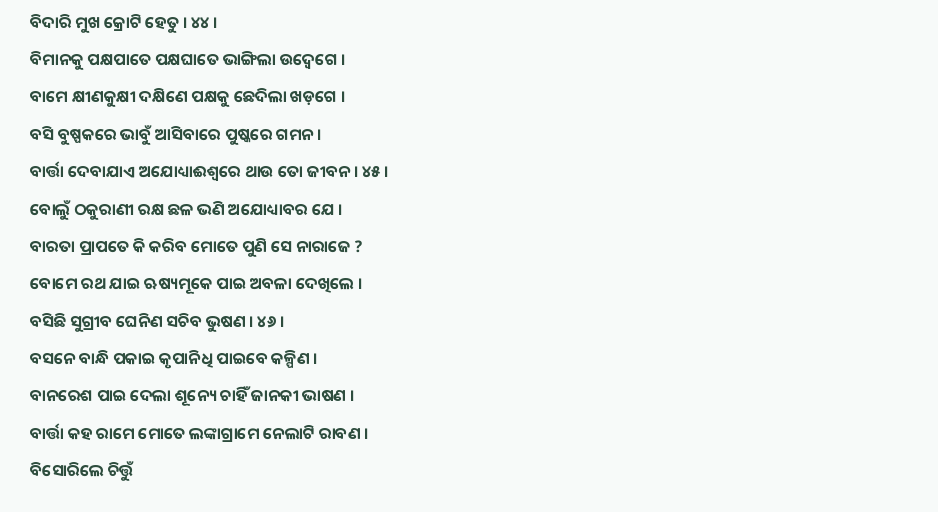ବିଦାରି ମୁଖ କ୍ରୋଟି ହେତୁ । ୪୪ ।
ବିମାନକୁ ପକ୍ଷପାତେ ପକ୍ଷଘାତେ ଭାଙ୍ଗିଲା ଉଦ୍ବେଗେ ।
ବାମେ କ୍ଷୀଣକୁକ୍ଷୀ ଦକ୍ଷିଣେ ପକ୍ଷକୁ ଛେଦିଲା ଖଡ଼ଗେ ।
ବସି ବୁଷ୍ପକରେ ଭାବୁଁ ଆସିବାରେ ପୁଷ୍କରେ ଗମନ ।
ବାର୍ତ୍ତା ଦେବାଯାଏ ଅଯୋଧ୍ୟାଈଶ୍ୱରେ ଥାଉ ତୋ ଜୀବନ । ୪୫ ।
ବୋଲୁଁ ଠକୁରାଣୀ ରକ୍ଷ ଛଳ ଭଣି ଅଯୋଧ୍ୟାବର ଯେ ।
ବାରତା ପ୍ରାପତେ କି କରିବ ମୋତେ ପୁଣି ସେ ନାରାଜେ ?
ବୋମେ ରଥ ଯାଇ ଋଷ୍ୟମୂକେ ପାଇ ଅବଳା ଦେଖିଲେ ।
ବସିଛି ସୁଗ୍ରୀବ ଘେନିଣ ସଚିବ ଭୁଷଣ । ୪୬ ।
ବସନେ ବାନ୍ଧି ପକାଇ କୃପାନିଧି ପାଇବେ କଳ୍ପିଣ ।
ବାନରେଶ ପାଇ ଦେଲା ଶୂନ୍ୟେ ଚାହିଁ ଜାନକୀ ଭାଷଣ ।
ବାର୍ତ୍ତା କହ ରାମେ ମୋତେ ଲଙ୍କାଗ୍ରାମେ ନେଲାଟି ରାବଣ ।
ବିସୋରିଲେ ଚିତ୍ତୁଁ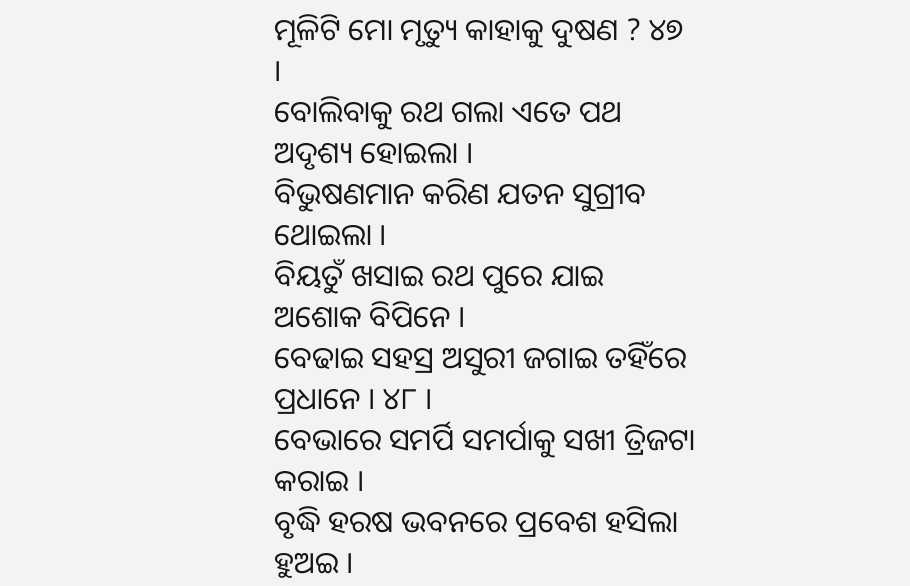ମୂଳିଟି ମୋ ମୃତ୍ୟୁ କାହାକୁ ଦୁଷଣ ? ୪୭ ।
ବୋଲିବାକୁ ରଥ ଗଲା ଏତେ ପଥ ଅଦୃଶ୍ୟ ହୋଇଲା ।
ବିଭୁଷଣମାନ କରିଣ ଯତନ ସୁଗ୍ରୀବ ଥୋଇଲା ।
ବିୟତୁଁ ଖସାଇ ରଥ ପୁରେ ଯାଇ ଅଶୋକ ବିପିନେ ।
ବେଢାଇ ସହସ୍ର ଅସୁରୀ ଜଗାଇ ତହିଁରେ ପ୍ରଧାନେ । ୪୮ ।
ବେଭାରେ ସମର୍ପି ସମର୍ପାକୁ ସଖୀ ତ୍ରିଜଟା କରାଇ ।
ବୃଦ୍ଧି ହରଷ ଭବନରେ ପ୍ରବେଶ ହସିଲା ହୁଅଇ ।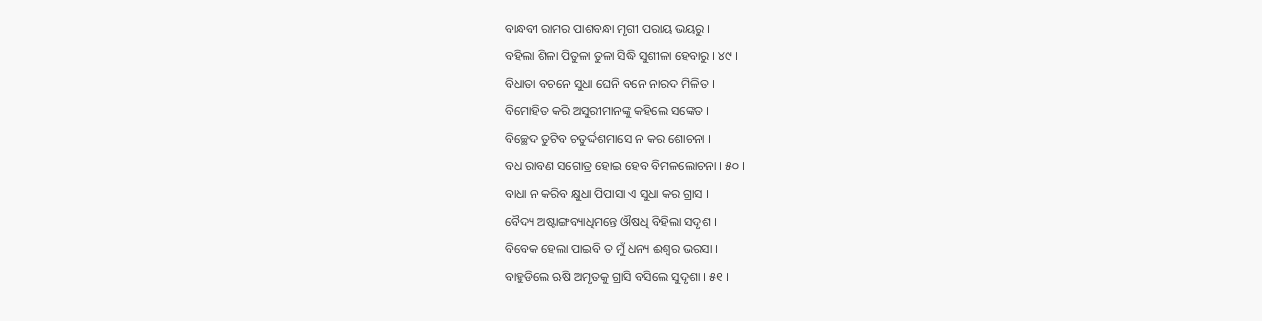ବାନ୍ଧବୀ ରାମର ପାଶବନ୍ଧା ମୃଗୀ ପରାୟ ଭୟରୁ ।
ବହିଲା ଶିଳା ପିତୁଳା ତୁଳା ସିଦ୍ଧି ସୁଶୀଳା ହେବାରୁ । ୪୯ ।
ବିଧାତା ବଚନେ ସୁଧା ଘେନି ବନେ ନାରଦ ମିଳିତ ।
ବିମୋହିତ କରି ଅସୁରୀମାନଙ୍କୁ କହିଲେ ସଙ୍କେତ ।
ବିଚ୍ଛେଦ ତୁଟିବ ଚତୁର୍ଦ୍ଦଶମାସେ ନ କର ଶୋଚନା ।
ବଧ ରାବଣ ସଗୋତ୍ର ହୋଇ ହେବ ବିମଳଲୋଚନା । ୫୦ ।
ବାଧା ନ କରିବ କ୍ଷୁଧା ପିପାସା ଏ ସୁଧା କର ଗ୍ରାସ ।
ବୈଦ୍ୟ ଅଷ୍ଟାଙ୍ଗବ୍ୟାଧିମନ୍ତେ ଔଷଧି ବିହିଲା ସଦୃଶ ।
ବିବେକ ହେଲା ପାଇବି ତ ମୁଁ ଧନ୍ୟ ଈଶ୍ୱର ଭରସା ।
ବାହୁଡିଲେ ଋଷି ଅମୃତକୁ ଗ୍ରାସି ବସିଲେ ସୁଦୃଶା । ୫୧ ।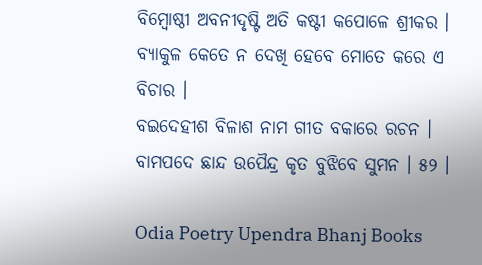ବିମ୍ବୋଷ୍ଠୀ ଅବନୀଦୃଷ୍ଟି ଅତି କଷ୍ଟୀ କପୋଳେ ଶ୍ରୀକର ।
ବ୍ୟାକୁଳ କେତେ ନ ଦେଖି ହେବେ ମୋତେ କରେ ଏ ବିଚାର ।
ବଇଦେହୀଶ ବିଳାଶ ନାମ ଗୀତ ବକାରେ ରଚନ ।
ବାମପଦେ ଛାନ୍ଦ ଉପୈନ୍ଦ୍ର କୃତ ବୁଝିବେ ସୁମନ । ୫୨ ।

Odia Poetry Upendra Bhanj Books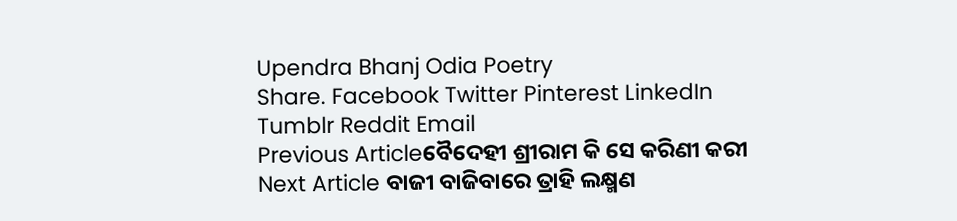Upendra Bhanj Odia Poetry
Share. Facebook Twitter Pinterest LinkedIn Tumblr Reddit Email
Previous Articleବୈଦେହୀ ଶ୍ରୀରାମ କି ସେ କରିଣୀ କରୀ
Next Article ବାଜୀ ବାଜିବାରେ ତ୍ରାହି ଲକ୍ଷ୍ମଣ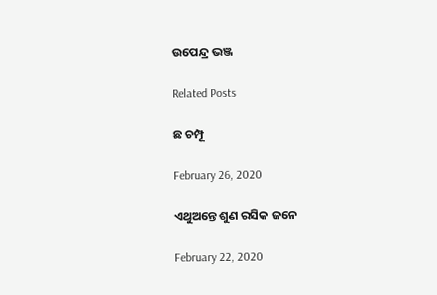ଉପେନ୍ଦ୍ର ଭଞ୍ଜ

Related Posts

ଛ ଚମ୍ପୂ

February 26, 2020

ଏଥୁଅନ୍ତେ ଶୁଣ ରସିକ ଜନେ

February 22, 2020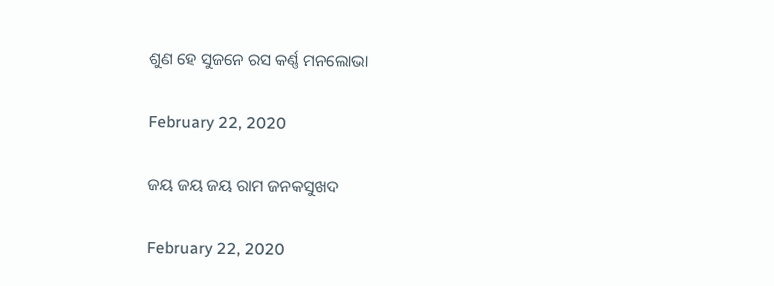ଶୁଣ ହେ ସୁଜନେ ରସ କର୍ଣ୍ଣ ମନଲୋଭା

February 22, 2020

ଜୟ ଜୟ ଜୟ ରାମ ଜନକସୁଖଦ

February 22, 2020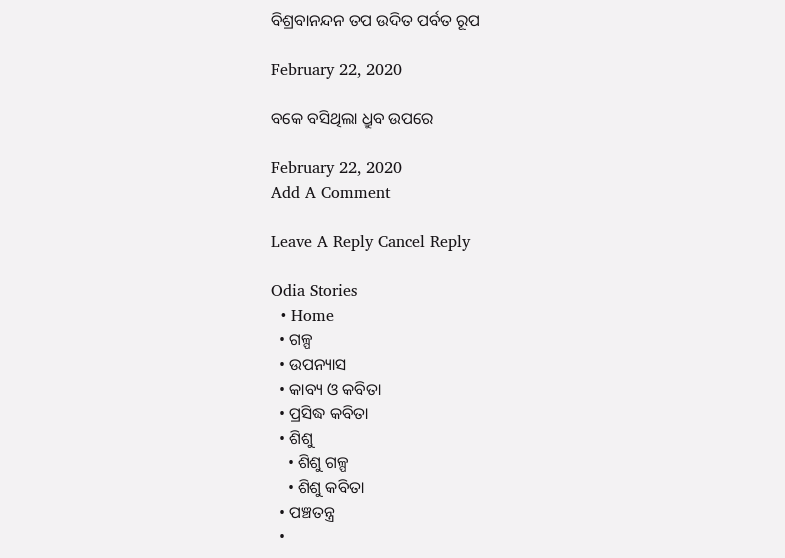ବିଶ୍ରବାନନ୍ଦନ ତପ ଉଦିତ ପର୍ବତ ରୂପ

February 22, 2020

ବକେ ବସିଥିଲା ଧ୍ରୁବ ଉପରେ

February 22, 2020
Add A Comment

Leave A Reply Cancel Reply

Odia Stories
  • Home
  • ଗଳ୍ପ
  • ଉପନ୍ୟାସ
  • କାବ୍ୟ ଓ କବିତା
  • ପ୍ରସିଦ୍ଧ କବିତା
  • ଶିଶୁ
    • ଶିଶୁ ଗଳ୍ପ
    • ଶିଶୁ କବିତା
  • ପଞ୍ଚତନ୍ତ୍ର
  •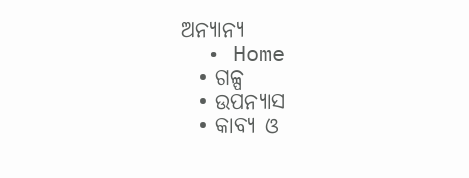ଅନ୍ୟାନ୍ୟ
  • Home
  • ଗଳ୍ପ
  • ଉପନ୍ୟାସ
  • କାବ୍ୟ ଓ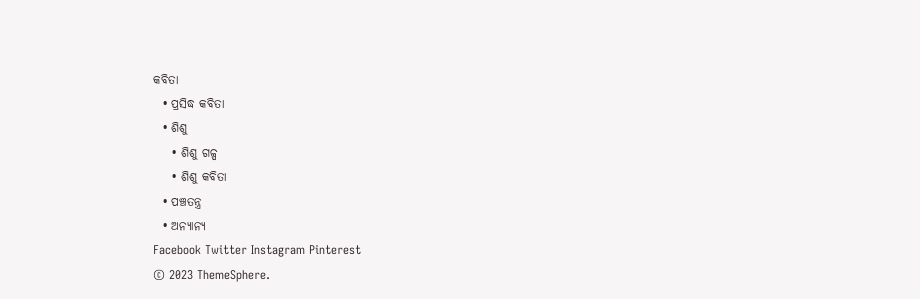କବିତା
  • ପ୍ରସିଦ୍ଧ କବିତା
  • ଶିଶୁ
    • ଶିଶୁ ଗଳ୍ପ
    • ଶିଶୁ କବିତା
  • ପଞ୍ଚତନ୍ତ୍ର
  • ଅନ୍ୟାନ୍ୟ
Facebook Twitter Instagram Pinterest
© 2023 ThemeSphere.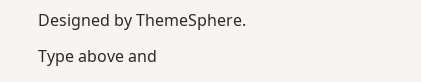Designed by ThemeSphere.

Type above and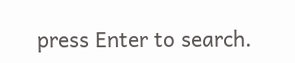press Enter to search.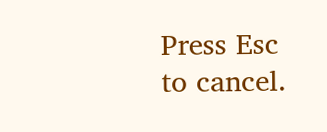Press Esc to cancel.